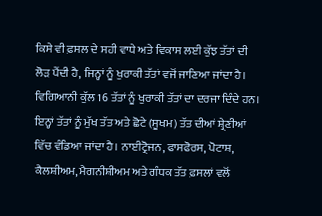ਕਿਸੇ ਵੀ ਫ਼ਸਲ ਦੇ ਸਹੀ ਵਾਧੇ ਅਤੇ ਵਿਕਾਸ ਲਈ ਕੁੱਝ ਤੱਤਾਂ ਦੀ ਲੋੜ ਪੈਂਦੀ ਹੈ, ਜਿਨ੍ਹਾਂ ਨੂੰ ਖੁਰਾਕੀ ਤੱਤਾਂ ਵਜੋਂ ਜਾਣਿਆ ਜਾਂਦਾ ਹੈ। ਵਿਗਿਆਨੀ ਕੁੱਲ 16 ਤੱਤਾਂ ਨੂੰ ਖੁਰਾਕੀ ਤੱਤਾਂ ਦਾ ਦਰਜਾ ਦਿੰਦੇ ਹਨ। ਇਨ੍ਹਾਂ ਤੱਤਾਂ ਨੂੰ ਮੁੱਖ ਤੱਤ ਅਤੇ ਛੋਟੇ (ਸੂਖਮ) ਤੱਤ ਦੀਆਂ ਸ਼੍ਰੇਣੀਆਂ ਵਿੱਚ ਵੰਡਿਆ ਜਾਂਦਾ ਹੈ। ਨਾਈਟ੍ਰੋਜਨ, ਫਾਸਫੋਰਸ, ਪੋਟਾਸ਼, ਕੈਲਸ਼ੀਅਮ, ਮੈਗਨੀਸ਼ੀਅਮ ਅਤੇ ਗੰਧਕ ਤੱਤ ਫ਼ਸਲਾਂ ਵਲੋਂ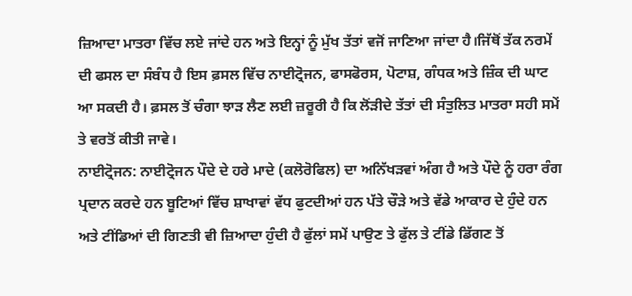ਜ਼ਿਆਦਾ ਮਾਤਰਾ ਵਿੱਚ ਲਏ ਜਾਂਦੇ ਹਨ ਅਤੇ ਇਨ੍ਹਾਂ ਨੂੰ ਮੁੱਖ ਤੱਤਾਂ ਵਜੋਂ ਜਾਣਿਆ ਜਾਂਦਾ ਹੈ।ਜਿੱਥੋਂ ਤੱਕ ਨਰਮੇਂ ਦੀ ਫਸਲ ਦਾ ਸੰਬੰਧ ਹੈ ਇਸ ਫ਼ਸਲ ਵਿੱਚ ਨਾਈਟ੍ਰੋਜਨ, ਫਾਸਫੋਰਸ, ਪੋਟਾਸ਼, ਗੰਧਕ ਅਤੇ ਜ਼ਿੰਕ ਦੀ ਘਾਟ ਆ ਸਕਦੀ ਹੈ। ਫ਼ਸਲ ਤੋਂ ਚੰਗਾ ਝਾੜ ਲੈਣ ਲਈ ਜ਼ਰੂਰੀ ਹੈ ਕਿ ਲੋਂੜੀਦੇ ਤੱਤਾਂ ਦੀ ਸੰਤੁਲਿਤ ਮਾਤਰਾ ਸਹੀ ਸਮੇਂ ਤੇ ਵਰਤੋਂ ਕੀਤੀ ਜਾਵੇ।
ਨਾਈਟ੍ਰੋਜਨ: ਨਾਈਟ੍ਰੋਜਨ ਪੌਦੇ ਦੇ ਹਰੇ ਮਾਦੇ (ਕਲੋਰੋਫਿਲ) ਦਾ ਅਨਿੱਖੜਵਾਂ ਅੰਗ ਹੈ ਅਤੇ ਪੌਦੇ ਨੂੰ ਹਰਾ ਰੰਗ ਪ੍ਰਦਾਨ ਕਰਦੇ ਹਨ ਬੂਟਿਆਂ ਵਿੱਚ ਸ਼ਾਖਾਵਾਂ ਵੱਧ ਫੁਟਦੀਆਂ ਹਨ ਪੱਤੇ ਚੌੜੇ ਅਤੇ ਵੱਡੇ ਆਕਾਰ ਦੇ ਹੁੰਦੇ ਹਨ ਅਤੇ ਟੀਂਡਿਆਂ ਦੀ ਗਿਣਤੀ ਵੀ ਜ਼ਿਆਦਾ ਹੁੰਦੀ ਹੈ ਫੁੱਲਾਂ ਸਮੇਂ ਪਾਉਣ ਤੇ ਫੁੱਲ ਤੇ ਟੀਂਡੇ ਡਿੱਗਣ ਤੋਂ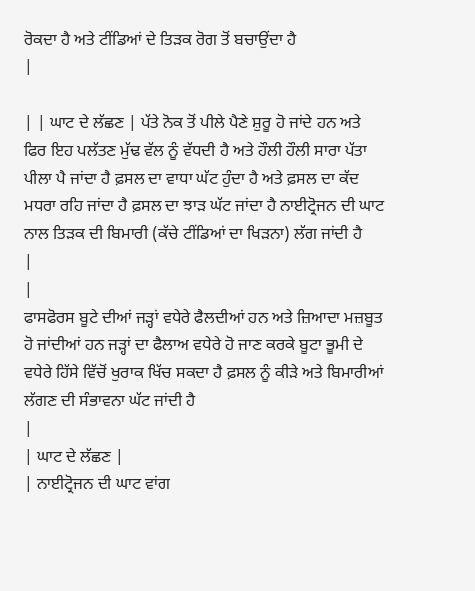ਰੋਕਦਾ ਹੈ ਅਤੇ ਟੀਂਡਿਆਂ ਦੇ ਤਿੜਕ ਰੋਗ ਤੋਂ ਬਚਾਉਂਦਾ ਹੈ
|

| | ਘਾਟ ਦੇ ਲੱਛਣ | ਪੱਤੇ ਨੋਕ ਤੋਂ ਪੀਲੇ ਪੈਣੇ ਸ਼ੁਰੂ ਹੋ ਜਾਂਦੇ ਹਨ ਅਤੇ ਫਿਰ ਇਹ ਪਲੱਤਣ ਮੁੱਢ ਵੱਲ ਨੂੰ ਵੱਧਦੀ ਹੈ ਅਤੇ ਹੌਲੀ ਹੌਲੀ ਸਾਰਾ ਪੱਤਾ ਪੀਲਾ ਪੈ ਜਾਂਦਾ ਹੈ ਫ਼ਸਲ ਦਾ ਵਾਧਾ ਘੱਟ ਹੁੰਦਾ ਹੈ ਅਤੇ ਫ਼ਸਲ ਦਾ ਕੱਦ ਮਧਰਾ ਰਹਿ ਜਾਂਦਾ ਹੈ ਫ਼ਸਲ ਦਾ ਝਾੜ ਘੱਟ ਜਾਂਦਾ ਹੈ ਨਾਈਟ੍ਰੋਜਨ ਦੀ ਘਾਟ ਨਾਲ ਤਿੜਕ ਦੀ ਬਿਮਾਰੀ (ਕੱਚੇ ਟੀਂਡਿਆਂ ਦਾ ਖਿੜਨਾ) ਲੱਗ ਜਾਂਦੀ ਹੈ
|
|
ਫਾਸਫੋਰਸ ਬੂਟੇ ਦੀਆਂ ਜੜ੍ਹਾਂ ਵਧੇਰੇ ਫੈਲਦੀਆਂ ਹਨ ਅਤੇ ਜ਼ਿਆਦਾ ਮਜ਼ਬੂਤ ਹੋ ਜਾਂਦੀਆਂ ਹਨ ਜੜ੍ਹਾਂ ਦਾ ਫੈਲਾਅ ਵਧੇਰੇ ਹੋ ਜਾਣ ਕਰਕੇ ਬੂਟਾ ਭੂਮੀ ਦੇ ਵਧੇਰੇ ਹਿੱਸੇ ਵਿੱਚੋਂ ਖੁਰਾਕ ਖਿੱਚ ਸਕਦਾ ਹੈ ਫ਼ਸਲ ਨੂੰ ਕੀੜੇ ਅਤੇ ਬਿਮਾਰੀਆਂ ਲੱਗਣ ਦੀ ਸੰਭਾਵਨਾ ਘੱਟ ਜਾਂਦੀ ਹੈ
|
| ਘਾਟ ਦੇ ਲੱਛਣ |
| ਨਾਈਟ੍ਰੋਜਨ ਦੀ ਘਾਟ ਵਾਂਗ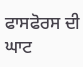ਫਾਸਫੋਰਸ ਦੀ ਘਾਟ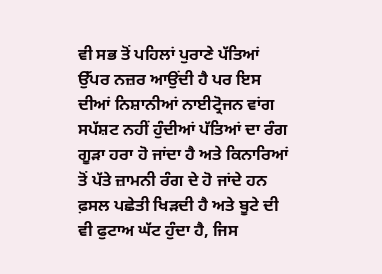ਵੀ ਸਭ ਤੋਂ ਪਹਿਲਾਂ ਪੁਰਾਣੇ ਪੱਤਿਆਂ ਉੱਪਰ ਨਜ਼ਰ ਆਉਂਦੀ ਹੈ ਪਰ ਇਸ ਦੀਆਂ ਨਿਸ਼ਾਨੀਆਂ ਨਾਈਟ੍ਰੋਜਨ ਵਾਂਗ ਸਪੱਸ਼ਟ ਨਹੀਂ ਹੁੰਦੀਆਂ ਪੱਤਿਆਂ ਦਾ ਰੰਗ ਗੂੜਾ ਹਰਾ ਹੋ ਜਾਂਦਾ ਹੈ ਅਤੇ ਕਿਨਾਰਿਆਂ ਤੋਂ ਪੱਤੇ ਜ਼ਾਮਨੀ ਰੰਗ ਦੇ ਹੋ ਜਾਂਦੇ ਹਨ ਫ਼ਸਲ ਪਛੇਤੀ ਖਿੜਦੀ ਹੈ ਅਤੇ ਬੂਟੇ ਦੀ ਵੀ ਫੁਟਾਅ ਘੱਟ ਹੁੰਦਾ ਹੈ, ਜਿਸ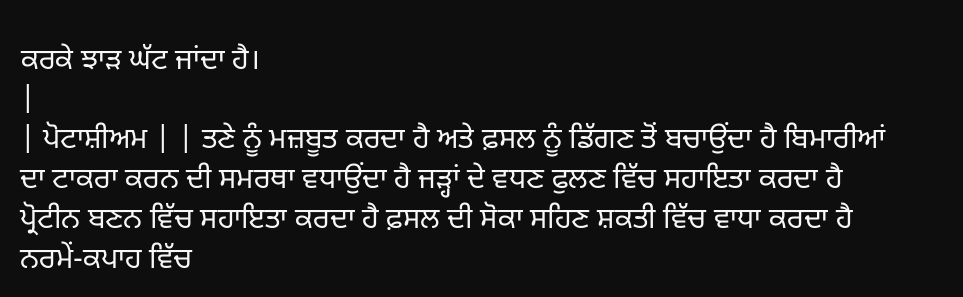ਕਰਕੇ ਝਾੜ ਘੱਟ ਜਾਂਦਾ ਹੈ।
|
| ਪੋਟਾਸ਼ੀਅਮ | | ਤਣੇ ਨੂੰ ਮਜ਼ਬੂਤ ਕਰਦਾ ਹੈ ਅਤੇ ਫ਼ਸਲ ਨੂੰ ਡਿੱਗਣ ਤੋਂ ਬਚਾਉਂਦਾ ਹੈ ਬਿਮਾਰੀਆਂ ਦਾ ਟਾਕਰਾ ਕਰਨ ਦੀ ਸਮਰਥਾ ਵਧਾਉਂਦਾ ਹੈ ਜੜ੍ਹਾਂ ਦੇ ਵਧਣ ਫੁਲਣ ਵਿੱਚ ਸਹਾਇਤਾ ਕਰਦਾ ਹੈ ਪ੍ਰੋਟੀਨ ਬਣਨ ਵਿੱਚ ਸਹਾਇਤਾ ਕਰਦਾ ਹੈ ਫ਼ਸਲ ਦੀ ਸੋਕਾ ਸਹਿਣ ਸ਼ਕਤੀ ਵਿੱਚ ਵਾਧਾ ਕਰਦਾ ਹੈ ਨਰਮੇਂ-ਕਪਾਹ ਵਿੱਚ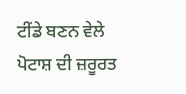ਟੀਂਡੇ ਬਣਨ ਵੇਲੇ ਪੋਟਾਸ਼ ਦੀ ਜ਼ਰੂਰਤ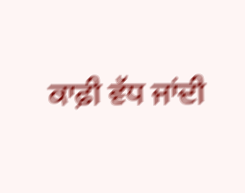ਕਾਫ਼ੀ ਵੱਧ ਜਾਂਦੀ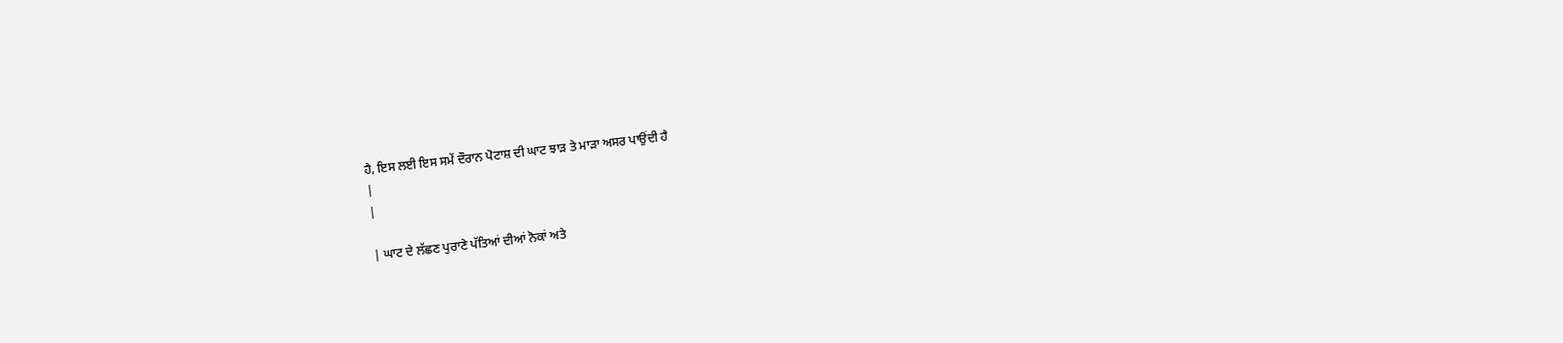ਹੈ, ਇਸ ਲਈ ਇਸ ਸਮੇਂ ਦੌਰਾਨ ਪੋਟਾਸ਼ ਦੀ ਘਾਟ ਝਾੜ ਤੇ ਮਾੜਾ ਅਸਰ ਪਾਉਂਦੀ ਹੈ
|
|

| ਘਾਟ ਦੇ ਲੱਛਣ ਪੁਰਾਣੇ ਪੱਤਿਆਂ ਦੀਆਂ ਨੋਕਾਂ ਅਤੇ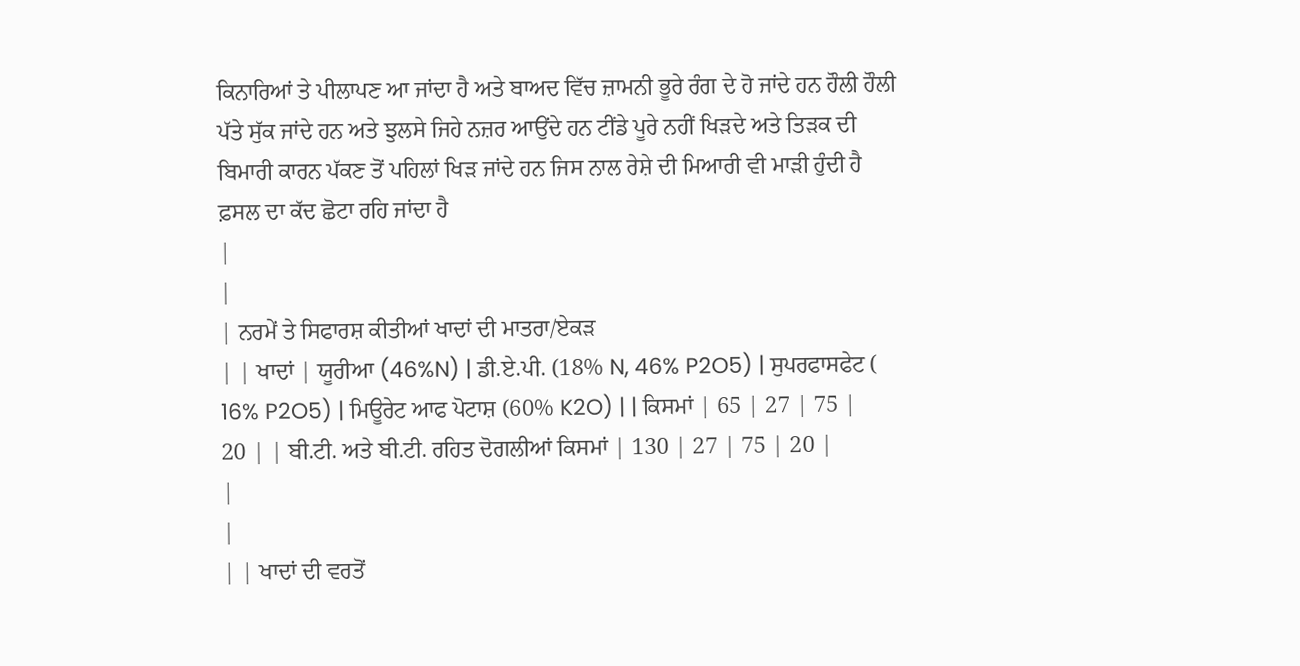ਕਿਨਾਰਿਆਂ ਤੇ ਪੀਲਾਪਣ ਆ ਜਾਂਦਾ ਹੈ ਅਤੇ ਬਾਅਦ ਵਿੱਚ ਜ਼ਾਮਨੀ ਭੂਰੇ ਰੰਗ ਦੇ ਹੋ ਜਾਂਦੇ ਹਨ ਹੌਲੀ ਹੌਲੀ ਪੱਤੇ ਸੁੱਕ ਜਾਂਦੇ ਹਨ ਅਤੇ ਝੁਲਸੇ ਜਿਹੇ ਨਜ਼ਰ ਆਉਂਦੇ ਹਨ ਟੀਂਡੇ ਪੂਰੇ ਨਹੀਂ ਖਿੜਦੇ ਅਤੇ ਤਿੜਕ ਦੀ ਬਿਮਾਰੀ ਕਾਰਨ ਪੱਕਣ ਤੋਂ ਪਹਿਲਾਂ ਖਿੜ ਜਾਂਦੇ ਹਨ ਜਿਸ ਨਾਲ ਰੇਸ਼ੇ ਦੀ ਮਿਆਰੀ ਵੀ ਮਾੜੀ ਹੁੰਦੀ ਹੈ ਫ਼ਸਲ ਦਾ ਕੱਦ ਛੋਟਾ ਰਹਿ ਜਾਂਦਾ ਹੈ
|
|
| ਨਰਮੇਂ ਤੇ ਸਿਫਾਰਸ਼ ਕੀਤੀਆਂ ਖਾਦਾਂ ਦੀ ਮਾਤਰਾ/ਏਕੜ
| | ਖਾਦਾਂ | ਯੂਰੀਆ (46%N) | ਡੀ.ਏ.ਪੀ. (18% N, 46% P2O5) | ਸੁਪਰਫਾਸਫੇਟ ( 16% P2O5) | ਮਿਊਰੇਟ ਆਫ ਪੋਟਾਸ਼ (60% K2O) | | ਕਿਸਮਾਂ | 65 | 27 | 75 | 20 | | ਬੀ.ਟੀ. ਅਤੇ ਬੀ.ਟੀ. ਰਹਿਤ ਦੋਗਲੀਆਂ ਕਿਸਮਾਂ | 130 | 27 | 75 | 20 |
|
|
| | ਖਾਦਾਂ ਦੀ ਵਰਤੋਂ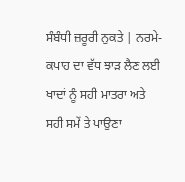ਸੰਬੰਧੀ ਜ਼ਰੂਰੀ ਨੁਕਤੇ | ਨਰਮੇ-ਕਪਾਹ ਦਾ ਵੱਧ ਝਾੜ ਲੈਣ ਲਈ ਖਾਦਾਂ ਨੂੰ ਸਹੀ ਮਾਤਰਾ ਅਤੇ ਸਹੀ ਸਮੇਂ ਤੇ ਪਾਉਣਾ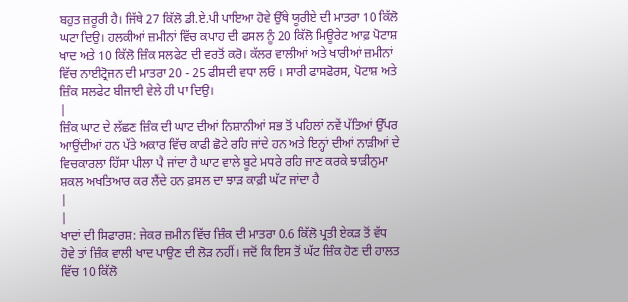ਬਹੁਤ ਜ਼ਰੂਰੀ ਹੈ। ਜਿੱਥੇ 27 ਕਿੱਲੋ ਡੀ.ਏ.ਪੀ ਪਾਇਆ ਹੋਵੇ ਉੱਥੇ ਯੂਰੀਏ ਦੀ ਮਾਤਰਾ 10 ਕਿੱਲੋ ਘਟਾ ਦਿਉ। ਹਲਕੀਆਂ ਜ਼ਮੀਨਾਂ ਵਿੱਚ ਕਪਾਹ ਦੀ ਫਸਲ ਨੂੰ 20 ਕਿੱਲੋ ਮਿਊਰੇਟ ਆਫ਼ ਪੋਟਾਸ਼ ਖਾਦ ਅਤੇ 10 ਕਿੱਲੋ ਜ਼ਿੰਕ ਸਲਫੇਟ ਦੀ ਵਰਤੋਂ ਕਰੋ। ਕੱਲਰ ਵਾਲੀਆਂ ਅਤੇ ਖਾਰੀਆਂ ਜ਼ਮੀਨਾਂ ਵਿੱਚ ਨਾਈਟ੍ਰੋਜਨ ਦੀ ਮਾਤਰਾ 20 - 25 ਫੀਸਦੀ ਵਧਾ ਲਓ । ਸਾਰੀ ਫਾਸਫੋਰਸ, ਪੋਟਾਸ਼ ਅਤੇ ਜ਼ਿੰਕ ਸਲਫੇਟ ਬੀਜਾਈ ਵੇਲੇ ਹੀ ਪਾ ਦਿਉ।
|
ਜ਼ਿੰਕ ਘਾਟ ਦੇ ਲੱਛਣ ਜ਼ਿੰਕ ਦੀ ਘਾਟ ਦੀਆਂ ਨਿਸ਼ਾਨੀਆਂ ਸਭ ਤੋਂ ਪਹਿਲਾਂ ਨਵੇਂ ਪੱਤਿਆਂ ਉੱਪਰ ਆਉਂਦੀਆਂ ਹਨ ਪੱਤੇ ਅਕਾਰ ਵਿੱਚ ਕਾਫੀ ਛੋਟੇ ਰਹਿ ਜਾਂਦੇ ਹਨ ਅਤੇ ਇਨ੍ਹਾਂ ਦੀਆਂ ਨਾੜੀਆਂ ਦੇ ਵਿਚਕਾਰਲਾ ਹਿੱਸਾ ਪੀਲਾ ਪੈ ਜਾਂਦਾ ਹੈ ਘਾਟ ਵਾਲੇ ਬੂਟੇ ਮਧਰੇ ਰਹਿ ਜਾਣ ਕਰਕੇ ਝਾੜੀਨੁਮਾ ਸ਼ਕਲ ਅਖਤਿਆਰ ਕਰ ਲੈਂਦੇ ਹਨ ਫ਼ਸਲ ਦਾ ਝਾੜ ਕਾਫ਼ੀ ਘੱਟ ਜਾਂਦਾ ਹੈ
|
|
ਖਾਦਾਂ ਦੀ ਸਿਫਾਰਸ਼: ਜੇਕਰ ਜ਼ਮੀਨ ਵਿੱਚ ਜ਼ਿੰਕ ਦੀ ਮਾਤਰਾ 0.6 ਕਿੱਲੋ ਪ੍ਰਤੀ ਏਕੜ ਤੋਂ ਵੱਧ ਹੋਵੇ ਤਾਂ ਜ਼ਿੰਕ ਵਾਲੀ ਖਾਦ ਪਾਉਣ ਦੀ ਲੋੜ ਨਹੀਂ। ਜਦੋਂ ਕਿ ਇਸ ਤੋਂ ਘੱਟ ਜ਼ਿੰਕ ਹੋਣ ਦੀ ਹਾਲਤ ਵਿੱਚ 10 ਕਿੱਲੋ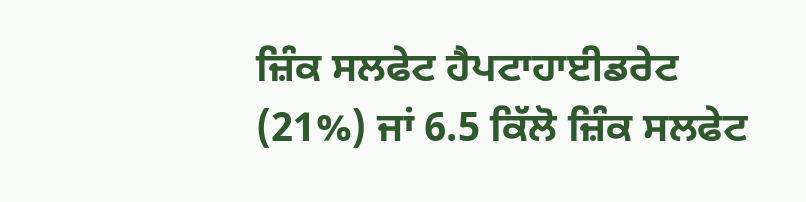ਜ਼ਿੰਕ ਸਲਫੇਟ ਹੈਪਟਾਹਾਈਡਰੇਟ (21%) ਜਾਂ 6.5 ਕਿੱਲੋ ਜ਼ਿੰਕ ਸਲਫੇਟ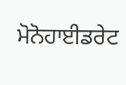ਮੋਨੋਹਾਈਡਰੇਟ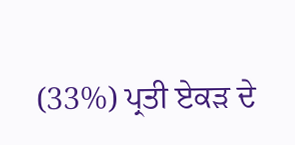(33%) ਪ੍ਰਤੀ ਏਕੜ ਦੇ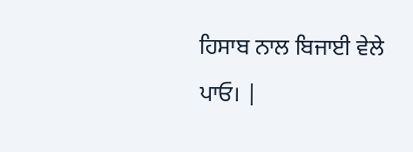ਹਿਸਾਬ ਨਾਲ ਬਿਜਾਈ ਵੇਲੇ ਪਾਓ। |